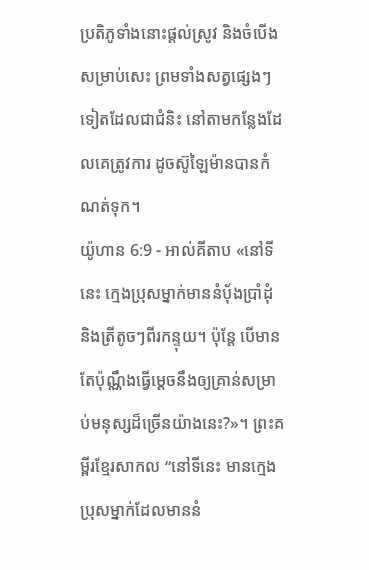ប្រតិភូទាំងនោះផ្តល់ស្រូវ និងចំបើងសម្រាប់សេះ ព្រមទាំងសត្វផ្សេងៗទៀតដែលជាជំនិះ នៅតាមកន្លែងដែលគេត្រូវការ ដូចស៊ូឡៃម៉ានបានកំណត់ទុក។
យ៉ូហាន 6:9 - អាល់គីតាប «នៅទីនេះ ក្មេងប្រុសម្នាក់មាននំបុ័ងប្រាំដុំ និងត្រីតូចៗពីរកន្ទុយ។ ប៉ុន្ដែ បើមានតែប៉ុណ្ណឹងធ្វើម្ដេចនឹងឲ្យគ្រាន់សម្រាប់មនុស្សដ៏ច្រើនយ៉ាងនេះ?»។ ព្រះគម្ពីរខ្មែរសាកល “នៅទីនេះ មានក្មេងប្រុសម្នាក់ដែលមាននំ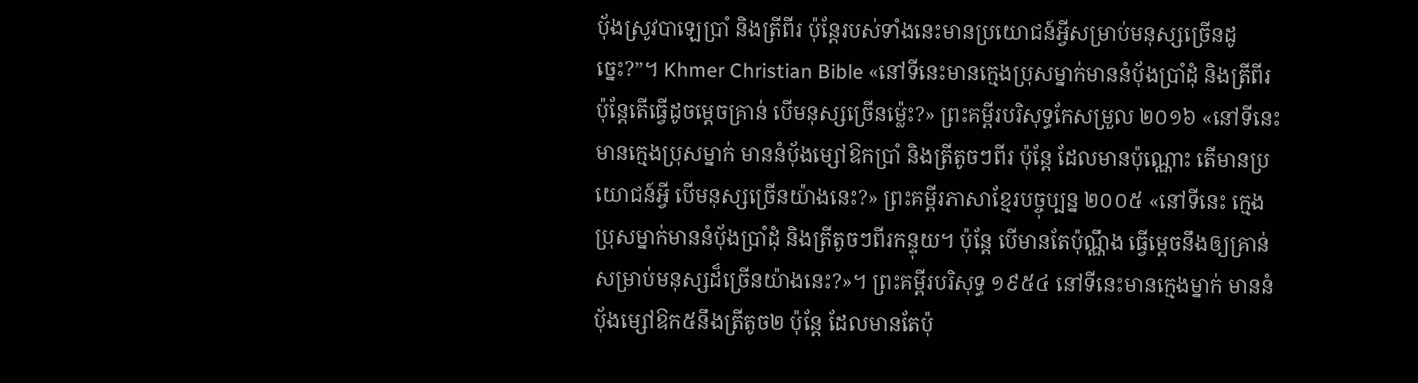ប៉័ងស្រូវបាឡេប្រាំ និងត្រីពីរ ប៉ុន្តែរបស់ទាំងនេះមានប្រយោជន៍អ្វីសម្រាប់មនុស្សច្រើនដូច្នេះ?”។ Khmer Christian Bible «នៅទីនេះមានក្មេងប្រុសម្នាក់មាននំប៉័ងប្រាំដុំ និងត្រីពីរ ប៉ុន្ដែតើធ្វើដូចម្ដេចគ្រាន់ បើមនុស្សច្រើនម្ល៉េះ?» ព្រះគម្ពីរបរិសុទ្ធកែសម្រួល ២០១៦ «នៅទីនេះមានក្មេងប្រុសម្នាក់ មាននំបុ័ងម្សៅឱកប្រាំ និងត្រីតូចៗពីរ ប៉ុន្តែ ដែលមានប៉ុណ្ណោះ តើមានប្រយោជន៍អ្វី បើមនុស្សច្រើនយ៉ាងនេះ?» ព្រះគម្ពីរភាសាខ្មែរបច្ចុប្បន្ន ២០០៥ «នៅទីនេះ ក្មេងប្រុសម្នាក់មាននំប៉័ងប្រាំដុំ និងត្រីតូចៗពីរកន្ទុយ។ ប៉ុន្តែ បើមានតែប៉ុណ្ណឹង ធ្វើម្ដេចនឹងឲ្យគ្រាន់សម្រាប់មនុស្សដ៏ច្រើនយ៉ាងនេះ?»។ ព្រះគម្ពីរបរិសុទ្ធ ១៩៥៤ នៅទីនេះមានក្មេងម្នាក់ មាននំបុ័ងម្សៅឱក៥នឹងត្រីតូច២ ប៉ុន្តែ ដែលមានតែប៉ុ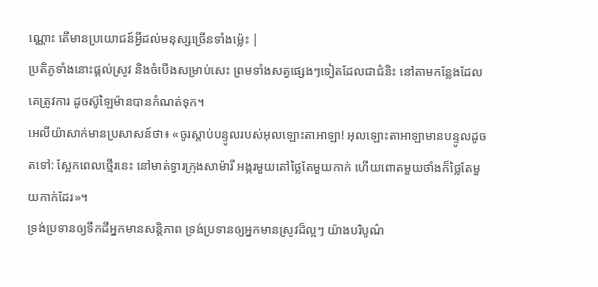ណ្ណោះ តើមានប្រយោជន៍អ្វីដល់មនុស្សច្រើនទាំងម៉្លេះ |
ប្រតិភូទាំងនោះផ្តល់ស្រូវ និងចំបើងសម្រាប់សេះ ព្រមទាំងសត្វផ្សេងៗទៀតដែលជាជំនិះ នៅតាមកន្លែងដែលគេត្រូវការ ដូចស៊ូឡៃម៉ានបានកំណត់ទុក។
អេលីយ៉ាសាក់មានប្រសាសន៍ថា៖ «ចូរស្តាប់បន្ទូលរបស់អុលឡោះតាអាឡា! អុលឡោះតាអាឡាមានបន្ទូលដូចតទៅ: ស្អែកពេលថ្មើរនេះ នៅមាត់ទ្វារក្រុងសាម៉ារី អង្ករមួយតៅថ្លៃតែមួយកាក់ ហើយពោតមួយថាំងក៏ថ្លៃតែមួយកាក់ដែរ»។
ទ្រង់ប្រទានឲ្យទឹកដីអ្នកមានសន្តិភាព ទ្រង់ប្រទានឲ្យអ្នកមានស្រូវដ៏ល្អៗ យ៉ាងបរិបូណ៌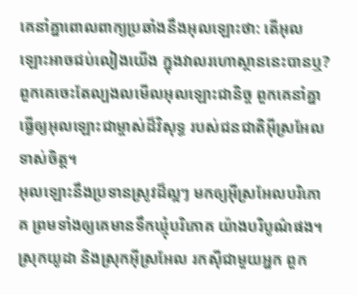គេនាំគ្នាពោលពាក្យប្រឆាំងនឹងអុលឡោះថា: តើអុលឡោះអាចជប់លៀងយើង ក្នុងវាលរហោស្ថាននេះបានឬ?
ពួកគេចេះតែល្បងលមើលអុលឡោះជានិច្ច ពួកគេនាំគ្នាធ្វើឲ្យអុលឡោះជាម្ចាស់ដ៏វិសុទ្ធ របស់ជនជាតិអ៊ីស្រអែលទាស់ចិត្ត។
អុលឡោះនឹងប្រទានស្រូវដ៏ល្អៗ មកឲ្យអ៊ីស្រអែលបរិភោគ ព្រមទាំងឲ្យគេមានទឹកឃ្មុំបរិភោគ យ៉ាងបរិបូណ៌ផង។
ស្រុកយូដា និងស្រុកអ៊ីស្រអែល រកស៊ីជាមួយអ្នក ពួក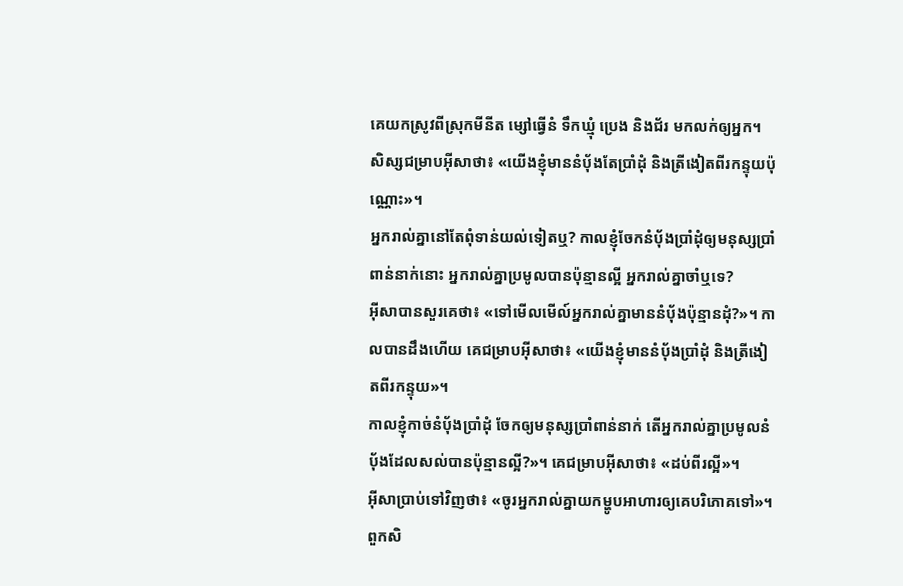គេយកស្រូវពីស្រុកមីនីត ម្សៅធ្វើនំ ទឹកឃ្មុំ ប្រេង និងជ័រ មកលក់ឲ្យអ្នក។
សិស្សជម្រាបអ៊ីសាថា៖ «យើងខ្ញុំមាននំបុ័ងតែប្រាំដុំ និងត្រីងៀតពីរកន្ទុយប៉ុណ្ណោះ»។
អ្នករាល់គ្នានៅតែពុំទាន់យល់ទៀតឬ? កាលខ្ញុំចែកនំបុ័ងប្រាំដុំឲ្យមនុស្សប្រាំពាន់នាក់នោះ អ្នករាល់គ្នាប្រមូលបានប៉ុន្មានល្អី អ្នករាល់គ្នាចាំឬទេ?
អ៊ីសាបានសួរគេថា៖ «ទៅមើលមើល៍អ្នករាល់គ្នាមាននំបុ័ងប៉ុន្មានដុំ?»។ កាលបានដឹងហើយ គេជម្រាបអ៊ីសាថា៖ «យើងខ្ញុំមាននំបុ័ងប្រាំដុំ និងត្រីងៀតពីរកន្ទុយ»។
កាលខ្ញុំកាច់នំបុ័ងប្រាំដុំ ចែកឲ្យមនុស្សប្រាំពាន់នាក់ តើអ្នករាល់គ្នាប្រមូលនំបុ័ងដែលសល់បានប៉ុន្មានល្អី?»។ គេជម្រាបអ៊ីសាថា៖ «ដប់ពីរល្អី»។
អ៊ីសាប្រាប់ទៅវិញថា៖ «ចូរអ្នករាល់គ្នាយកម្ហូបអាហារឲ្យគេបរិភោគទៅ»។ ពួកសិ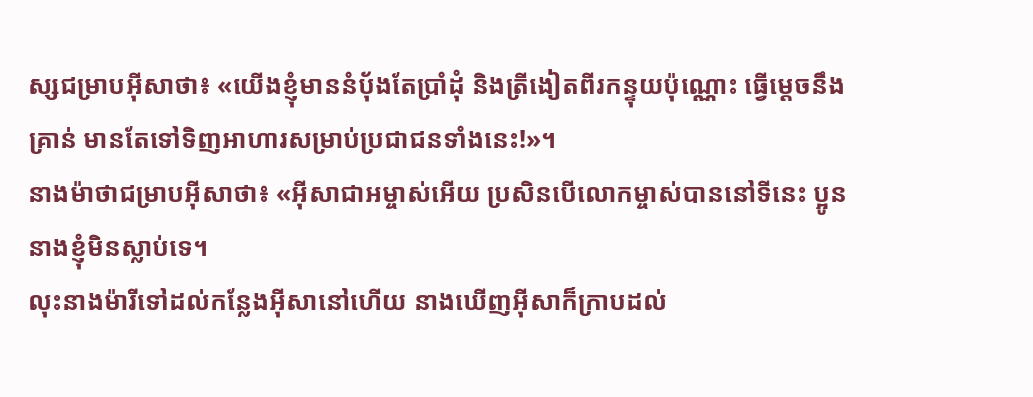ស្សជម្រាបអ៊ីសាថា៖ «យើងខ្ញុំមាននំបុ័ងតែប្រាំដុំ និងត្រីងៀតពីរកន្ទុយប៉ុណ្ណោះ ធ្វើម្ដេចនឹងគ្រាន់ មានតែទៅទិញអាហារសម្រាប់ប្រជាជនទាំងនេះ!»។
នាងម៉ាថាជម្រាបអ៊ីសាថា៖ «អ៊ីសាជាអម្ចាស់អើយ ប្រសិនបើលោកម្ចាស់បាននៅទីនេះ ប្អូននាងខ្ញុំមិនស្លាប់ទេ។
លុះនាងម៉ារីទៅដល់កន្លែងអ៊ីសានៅហើយ នាងឃើញអ៊ីសាក៏ក្រាបដល់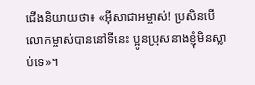ជើងនិយាយថា៖ «អ៊ីសាជាអម្ចាស់! ប្រសិនបើលោកម្ចាស់បាននៅទីនេះ ប្អូនប្រុសនាងខ្ញុំមិនស្លាប់ទេ»។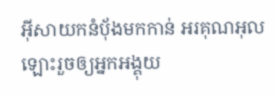អ៊ីសាយកនំបុ័ងមកកាន់ អរគុណអុលឡោះរួចឲ្យអ្នកអង្គុយ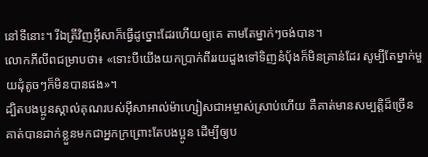នៅទីនោះ។ រីឯត្រីវិញអ៊ីសាក៏ធ្វើដូច្នោះដែរហើយឲ្យគេ តាមតែម្នាក់ៗចង់បាន។
លោកភីលីពជម្រាបថា៖ «ទោះបីយើងយកប្រាក់ពីររយដួងទៅទិញនំបុ័ងក៏មិនគ្រាន់ដែរ សូម្បីតែម្នាក់មួយដុំតូចៗក៏មិនបានផង»។
ដ្បិតបងប្អូនស្គាល់គុណរបស់អ៊ីសាអាល់ម៉ាហ្សៀសជាអម្ចាស់ស្រាប់ហើយ គឺគាត់មានសម្បត្តិដ៏ច្រើន គាត់បានដាក់ខ្លួនមកជាអ្នកក្រព្រោះតែបងប្អូន ដើម្បីឲ្យប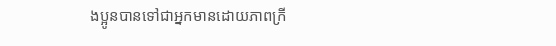ងប្អូនបានទៅជាអ្នកមានដោយភាពក្រី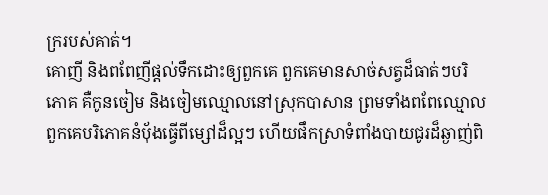ក្ររបស់គាត់។
គោញី និងពពែញីផ្តល់ទឹកដោះឲ្យពួកគេ ពួកគេមានសាច់សត្វដ៏ធាត់ៗបរិភោគ គឺកូនចៀម និងចៀមឈ្មោលនៅស្រុកបាសាន ព្រមទាំងពពែឈ្មោល ពួកគេបរិភោគនំបុ័ងធ្វើពីម្សៅដ៏ល្អៗ ហើយផឹកស្រាទំពាំងបាយជូរដ៏ឆ្ងាញ់ពិ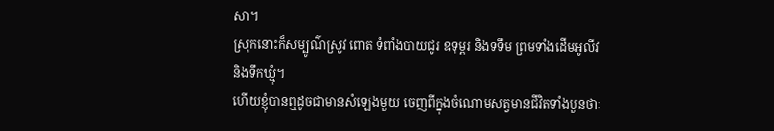សា។
ស្រុកនោះក៏សម្បូណ៌ស្រូវ ពោត ទំពាំងបាយជូរ ឧទុម្ពរ និងទទឹម ព្រមទាំងដើមអូលីវ និងទឹកឃ្មុំ។
ហើយខ្ញុំបានឮដូចជាមានសំឡេងមួយ ចេញពីក្នុងចំណោមសត្វមានជីវិតទាំងបួនថាៈ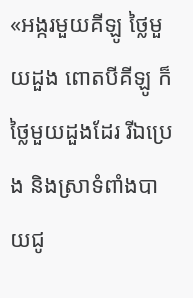«អង្ករមួយគីឡូ ថ្លៃមួយដួង ពោតបីគីឡូ ក៏ថ្លៃមួយដួងដែរ រីឯប្រេង និងស្រាទំពាំងបាយជូ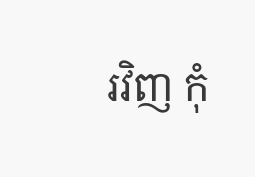រវិញ កុំ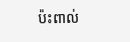ប៉ះពាល់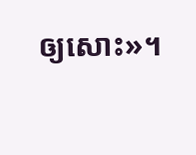ឲ្យសោះ»។